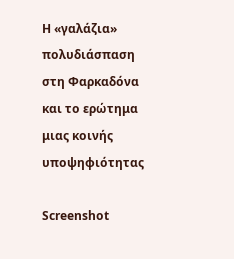Η «γαλάζια» πολυδιάσπαση στη Φαρκαδόνα και το ερώτημα μιας κοινής υποψηφιότητας

Screenshot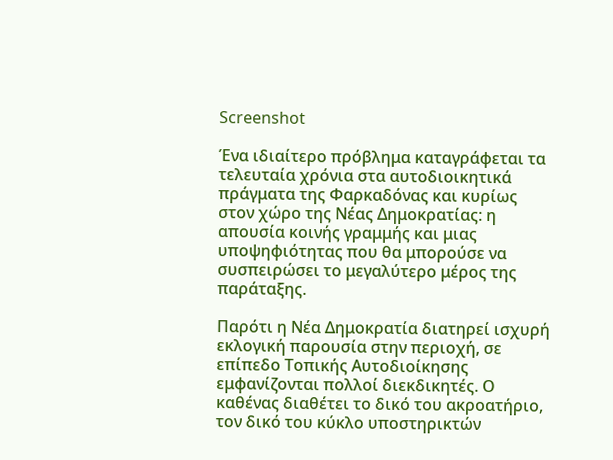Screenshot

Ένα ιδιαίτερο πρόβλημα καταγράφεται τα τελευταία χρόνια στα αυτοδιοικητικά πράγματα της Φαρκαδόνας και κυρίως στον χώρο της Νέας Δημοκρατίας: η απουσία κοινής γραμμής και μιας υποψηφιότητας που θα μπορούσε να συσπειρώσει το μεγαλύτερο μέρος της παράταξης.

Παρότι η Νέα Δημοκρατία διατηρεί ισχυρή εκλογική παρουσία στην περιοχή, σε επίπεδο Τοπικής Αυτοδιοίκησης εμφανίζονται πολλοί διεκδικητές. Ο καθένας διαθέτει το δικό του ακροατήριο, τον δικό του κύκλο υποστηρικτών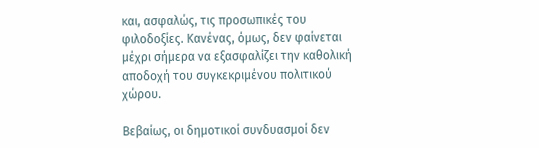και, ασφαλώς, τις προσωπικές του φιλοδοξίες. Κανένας, όμως, δεν φαίνεται μέχρι σήμερα να εξασφαλίζει την καθολική αποδοχή του συγκεκριμένου πολιτικού χώρου.

Βεβαίως, οι δημοτικοί συνδυασμοί δεν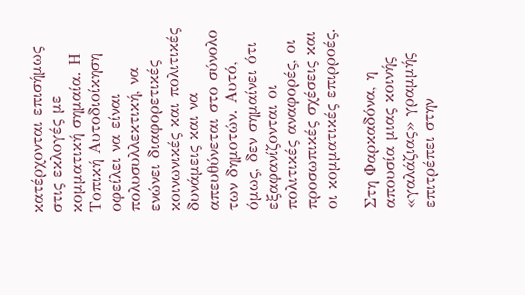κατέρχονται επισήμως στις εκλογές με κομματική σημαία. Η Τοπική Αυτοδιοίκηση οφείλει να είναι πολυσυλλεκτική, να ενώνει διαφορετικές κοινωνικές και πολιτικές δυνάμεις και να απευθύνεται στο σύνολο των δημοτών. Αυτό, όμως, δεν σημαίνει ότι εξαφανίζονται οι πολιτικές αναφορές, οι προσωπικές σχέσεις και οι κομματικές επιρροές.

Στη Φαρκαδόνα, η απουσία μιας κοινής «γαλάζιας» γραμμής επιτρέπει στην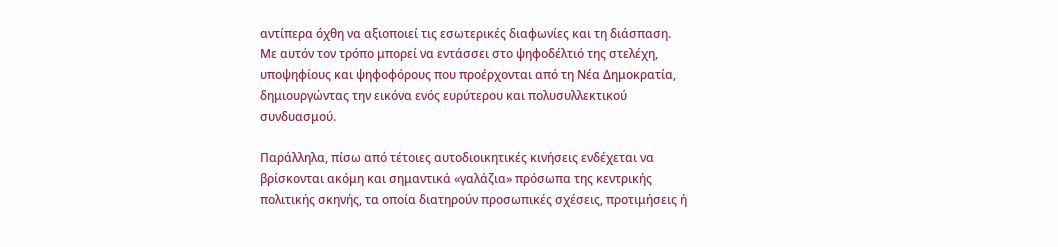αντίπερα όχθη να αξιοποιεί τις εσωτερικές διαφωνίες και τη διάσπαση. Με αυτόν τον τρόπο μπορεί να εντάσσει στο ψηφοδέλτιό της στελέχη, υποψηφίους και ψηφοφόρους που προέρχονται από τη Νέα Δημοκρατία, δημιουργώντας την εικόνα ενός ευρύτερου και πολυσυλλεκτικού συνδυασμού.

Παράλληλα, πίσω από τέτοιες αυτοδιοικητικές κινήσεις ενδέχεται να βρίσκονται ακόμη και σημαντικά «γαλάζια» πρόσωπα της κεντρικής πολιτικής σκηνής, τα οποία διατηρούν προσωπικές σχέσεις, προτιμήσεις ή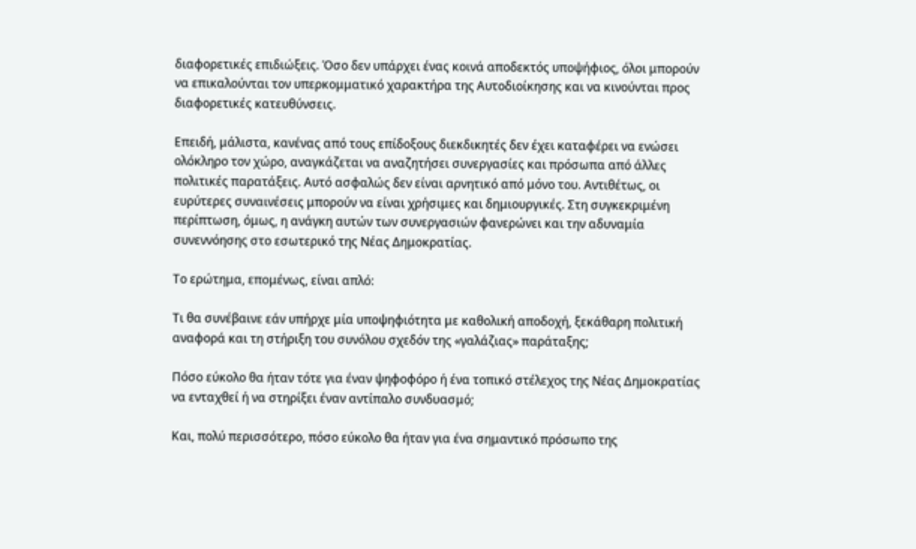διαφορετικές επιδιώξεις. Όσο δεν υπάρχει ένας κοινά αποδεκτός υποψήφιος, όλοι μπορούν να επικαλούνται τον υπερκομματικό χαρακτήρα της Αυτοδιοίκησης και να κινούνται προς διαφορετικές κατευθύνσεις.

Επειδή, μάλιστα, κανένας από τους επίδοξους διεκδικητές δεν έχει καταφέρει να ενώσει ολόκληρο τον χώρο, αναγκάζεται να αναζητήσει συνεργασίες και πρόσωπα από άλλες πολιτικές παρατάξεις. Αυτό ασφαλώς δεν είναι αρνητικό από μόνο του. Αντιθέτως, οι ευρύτερες συναινέσεις μπορούν να είναι χρήσιμες και δημιουργικές. Στη συγκεκριμένη περίπτωση, όμως, η ανάγκη αυτών των συνεργασιών φανερώνει και την αδυναμία συνεννόησης στο εσωτερικό της Νέας Δημοκρατίας.

Το ερώτημα, επομένως, είναι απλό:

Τι θα συνέβαινε εάν υπήρχε μία υποψηφιότητα με καθολική αποδοχή, ξεκάθαρη πολιτική αναφορά και τη στήριξη του συνόλου σχεδόν της «γαλάζιας» παράταξης;

Πόσο εύκολο θα ήταν τότε για έναν ψηφοφόρο ή ένα τοπικό στέλεχος της Νέας Δημοκρατίας να ενταχθεί ή να στηρίξει έναν αντίπαλο συνδυασμό;

Και, πολύ περισσότερο, πόσο εύκολο θα ήταν για ένα σημαντικό πρόσωπο της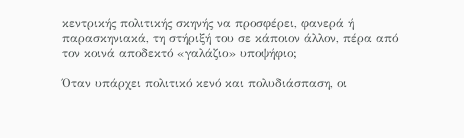κεντρικής πολιτικής σκηνής να προσφέρει, φανερά ή παρασκηνιακά, τη στήριξή του σε κάποιον άλλον, πέρα από τον κοινά αποδεκτό «γαλάζιο» υποψήφιο;

Όταν υπάρχει πολιτικό κενό και πολυδιάσπαση, οι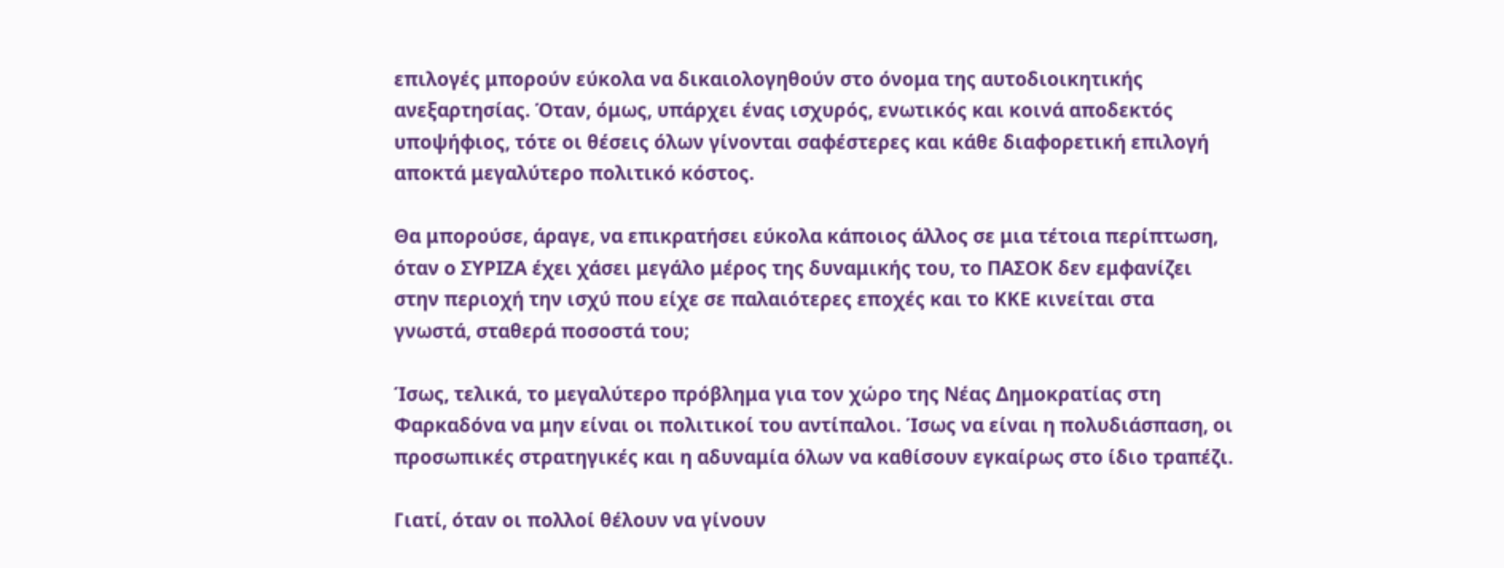επιλογές μπορούν εύκολα να δικαιολογηθούν στο όνομα της αυτοδιοικητικής ανεξαρτησίας. Όταν, όμως, υπάρχει ένας ισχυρός, ενωτικός και κοινά αποδεκτός υποψήφιος, τότε οι θέσεις όλων γίνονται σαφέστερες και κάθε διαφορετική επιλογή αποκτά μεγαλύτερο πολιτικό κόστος.

Θα μπορούσε, άραγε, να επικρατήσει εύκολα κάποιος άλλος σε μια τέτοια περίπτωση, όταν ο ΣΥΡΙΖΑ έχει χάσει μεγάλο μέρος της δυναμικής του, το ΠΑΣΟΚ δεν εμφανίζει στην περιοχή την ισχύ που είχε σε παλαιότερες εποχές και το ΚΚΕ κινείται στα γνωστά, σταθερά ποσοστά του;

Ίσως, τελικά, το μεγαλύτερο πρόβλημα για τον χώρο της Νέας Δημοκρατίας στη Φαρκαδόνα να μην είναι οι πολιτικοί του αντίπαλοι. Ίσως να είναι η πολυδιάσπαση, οι προσωπικές στρατηγικές και η αδυναμία όλων να καθίσουν εγκαίρως στο ίδιο τραπέζι.

Γιατί, όταν οι πολλοί θέλουν να γίνουν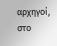αρχηγοί, στο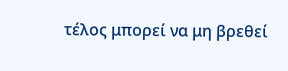τέλος μπορεί να μη βρεθεί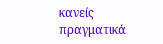κανείς πραγματικά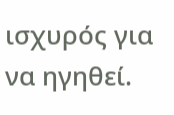ισχυρός για να ηγηθεί.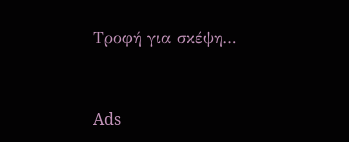Τροφή για σκέψη…



Ads